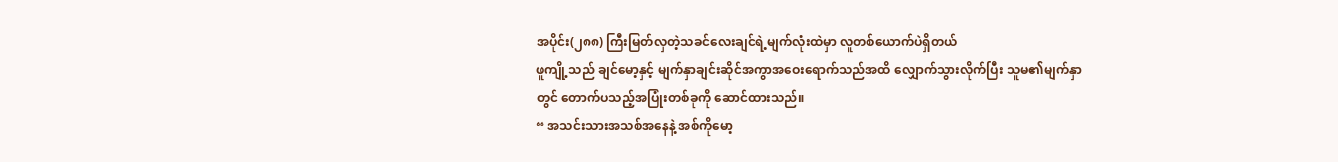အပိုင်း(၂၈၈) ကြီးမြတ်လှတဲ့သခင်လေးချင်ရဲ့မျက်လုံးထဲမှာ လူတစ်ယောက်ပဲရှိတယ်
ဖူကျို့သည် ချင်မော့နှင့် မျက်နှာချင်းဆိုင်အကွာအဝေးရောက်သည်အထိ လျှောက်သွားလိုက်ပြီး သူမ၏မျက်နှာတွင် တောက်ပသည့်အပြုံးတစ်ခုကို ဆောင်ထားသည်။
“ အသင်းသားအသစ်အနေနဲ့ အစ်ကိုမော့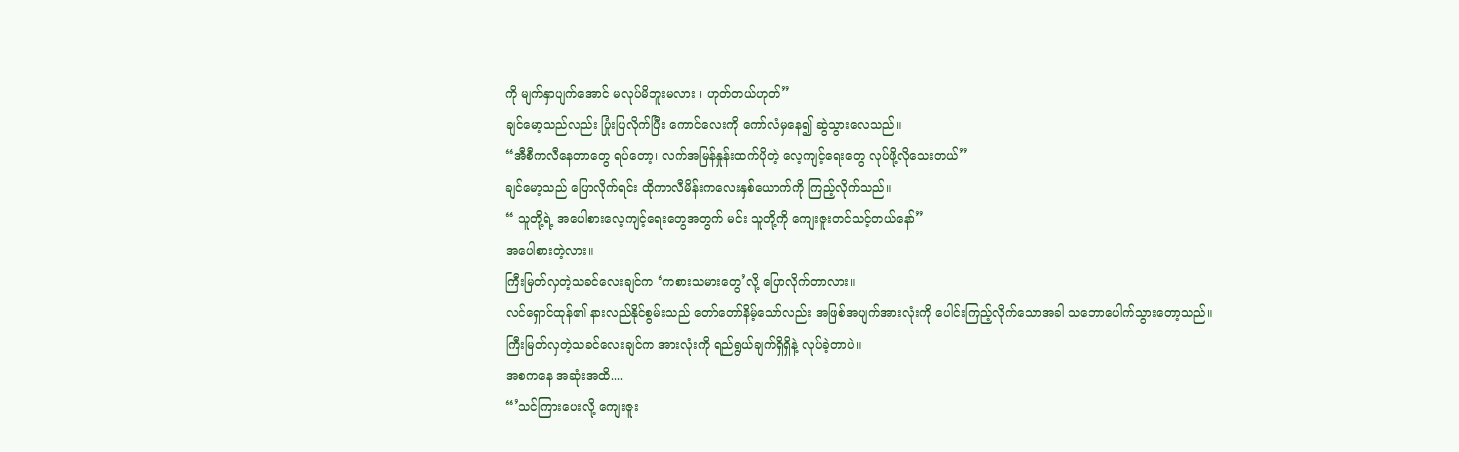ကို မျက်နှာပျက်အောင် မလုပ်မိဘူးမလား ၊ ဟုတ်တယ်ဟုတ်”
ချင်မော့သည်လည်း ပြုံးပြလိုက်ပြီး ကောင်လေးကို ကော်လံမှနေ၍ ဆွဲသွားလေသည်။
“အီစီကလီနေတာတွေ ရပ်တော့၊ လက်အမြန်နှုန်းထက်ပိုတဲ့ လေ့ကျင့်ရေးတွေ လုပ်ဖို့လိုသေးတယ်”
ချင်မော့သည် ပြောလိုက်ရင်း ထိုကာလီမိန်းကလေးနှစ်ယောက်ကို ကြည့်လိုက်သည်။
“ သူတို့ရဲ့ အပေါစားလေ့ကျင့်ရေးတွေအတွက် မင်း သူတို့ကို ကျေးဇူးတင်သင့်တယ်နော်”
အပေါစားတဲ့လား။
ကြီးမြတ်လှတဲ့သခင်လေးချင်က ‘ကစားသမားတွေ’လို့ ပြောလိုက်တာလား။
လင်ရှောင်ထုန်၏ နားလည်နိုင်စွမ်းသည် တော်တော်နိမ့်သော်လည်း အဖြစ်အပျက်အားလုံးကို ပေါင်းကြည့်လိုက်သောအခါ သဘောပေါက်သွားတော့သည်။
ကြီးမြတ်လှတဲ့သခင်လေးချင်က အားလုံးကို ရည်ရွယ်ချက်ရှိရှိနဲ့ လုပ်ခဲ့တာပဲ။
အစကနေ အဆုံးအထိ....
“’သင်ကြားပေးလို့ ကျေးဇူး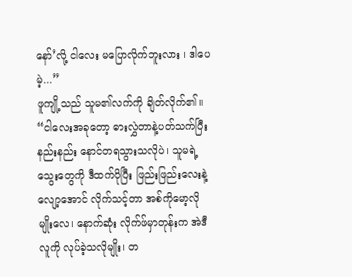နော်’လို့ ငါလေး မပြောလိုက်ဘူးလား ၊ ဒါပေမဲ့...”
ဖူကျို့သည် သူမ၏လက်ကို ချိတ်လိုက်၏။
“ငါလေးအခုတော့ ဓားလွှဲတာနဲ့ပတ်သက်ပြီး နည်းနည်း နောင်တရသွားသလိုပဲ၊ သူမရဲ့ သွေးတွေကို ဒီထက်ပိုပြီး ဖြည်းဖြည်းလေးနဲ့ လျော့အောင် လိုက်သင့်တာ အစ်ကိုမော့လိုမျိုးလေ၊ နောက်ဆုံး လိုက်ဖ်မှာတုန်းက အဲဒီလူကို လုပ်ခဲ့သလိုမျိုး၊ တ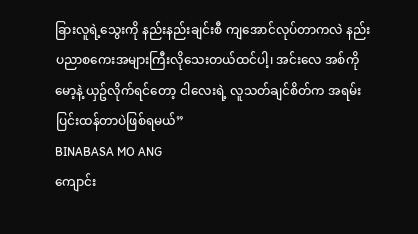ခြားလူရဲ့သွေးကို နည်းနည်းချင်းစီ ကျအောင်လုပ်တာကလဲ နည်းပညာစကေးအများကြီးလိုသေးတယ်ထင်ပါ့၊ အင်းလေ အစ်ကိုမော့နဲ့ ယှဥ်လိုက်ရင်တော့ ငါလေးရဲ့ လူသတ်ချင်စိတ်က အရမ်းပြင်းထန်တာပဲဖြစ်ရမယ်”
BINABASA MO ANG
ကျောင်း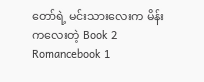တော်ရဲ့ မင်းသားလေးက မိန်းကလေးတဲ့ Book 2
Romancebook 1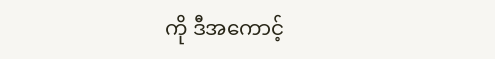ကို ဒီအကောင့်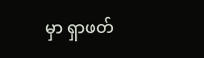မှာ ရှာဖတ်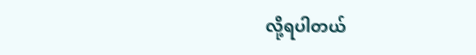လို့ရပါတယ်